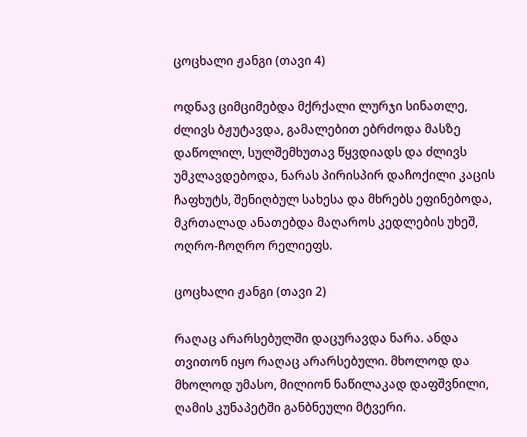ცოცხალი ჟანგი (თავი 4)

ოდნავ ციმციმებდა მქრქალი ლურჯი სინათლე, ძლივს ბჟუტავდა, გამალებით ებრძოდა მასზე დაწოლილ, სულშემხუთავ წყვდიადს და ძლივს უმკლავდებოდა, ნარას პირისპირ დაჩოქილი კაცის ჩაფხუტს, შენიღბულ სახესა და მხრებს ეფინებოდა, მკრთალად ანათებდა მაღაროს კედლების უხეშ, ოღრო-ჩოღრო რელიეფს.

ცოცხალი ჟანგი (თავი 2)

რაღაც არარსებულში დაცურავდა ნარა. ანდა თვითონ იყო რაღაც არარსებული. მხოლოდ და მხოლოდ უმასო, მილიონ ნაწილაკად დაფშვნილი, ღამის კუნაპეტში განბნეული მტვერი.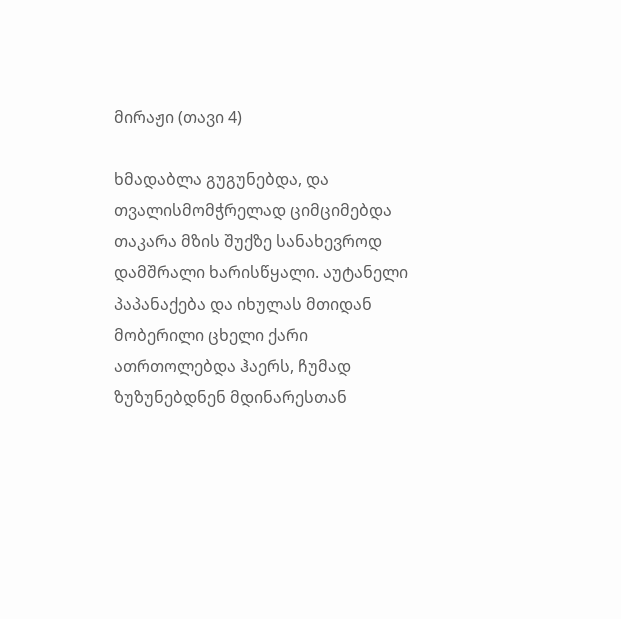მირაჟი (თავი 4)

ხმადაბლა გუგუნებდა, და თვალისმომჭრელად ციმციმებდა თაკარა მზის შუქზე სანახევროდ დამშრალი ხარისწყალი. აუტანელი პაპანაქება და იხულას მთიდან მობერილი ცხელი ქარი ათრთოლებდა ჰაერს, ჩუმად ზუზუნებდნენ მდინარესთან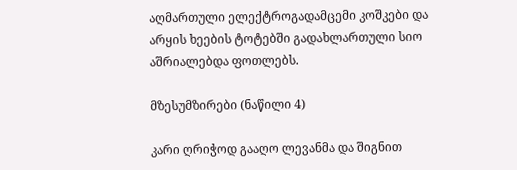აღმართული ელექტროგადამცემი კოშკები და არყის ხეების ტოტებში გადახლართული სიო აშრიალებდა ფოთლებს.

მზესუმზირები (ნაწილი 4)

კარი ღრიჭოდ გააღო ლევანმა და შიგნით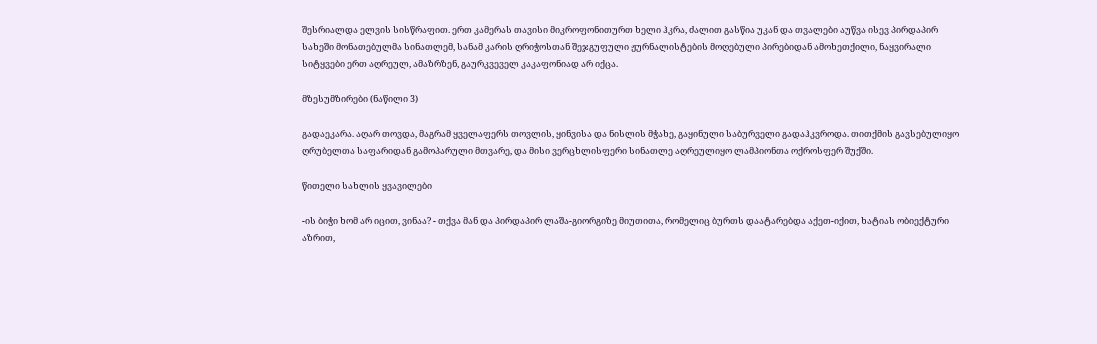შესრიალდა ელვის სისწრაფით. ერთ კამერას თავისი მიკროფონითურთ ხელი ჰკრა, ძალით გასწია უკან და თვალები აუწვა ისევ პირდაპირ სახეში მონათებულმა სინათლემ, სანამ კარის ღრიჭოსთან შეჯგუფული ჟურნალისტების მოღებული პირებიდან ამოხეთქილი, ნაყვირალი სიტყვები ერთ აღრეულ, ამაზრზენ, გაურკვეველ კაკაფონიად არ იქცა.

მზესუმზირები (ნაწილი 3)

გადაეკარა. აღარ თოვდა, მაგრამ ყველაფერს თოვლის, ყინვისა და ნისლის მჭახე, გაყინული საბურველი გადაჰკვროდა. თითქმის გავსებულიყო ღრუბელთა საფარიდან გამოპარული მთვარე, და მისი ვერცხლისფერი სინათლე აღრეულიყო ლამპიონთა ოქროსფერ შუქში.

წითელი სახლის ყვავილები

-ის ბიჭი ხომ არ იცით, ვინაა? - თქვა მან და პირდაპირ ლაშა-გიორგიზე მიუთითა, რომელიც ბურთს დაატარებდა აქეთ-იქით, ხატიას ობიექტური აზრით,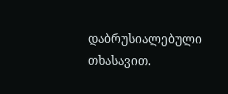დაბრუსიალებული თხასავით.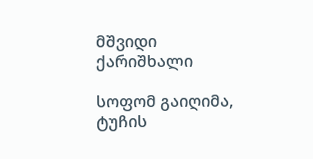მშვიდი ქარიშხალი

სოფომ გაიღიმა, ტუჩის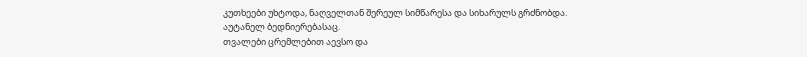კუთხეები უხტოდა, ნაღველთან შერეულ სიმწარესა და სიხარულს გრძნობდა.
აუტანელ ბედნიერებასაც.
თვალები ცრემლებით აევსო და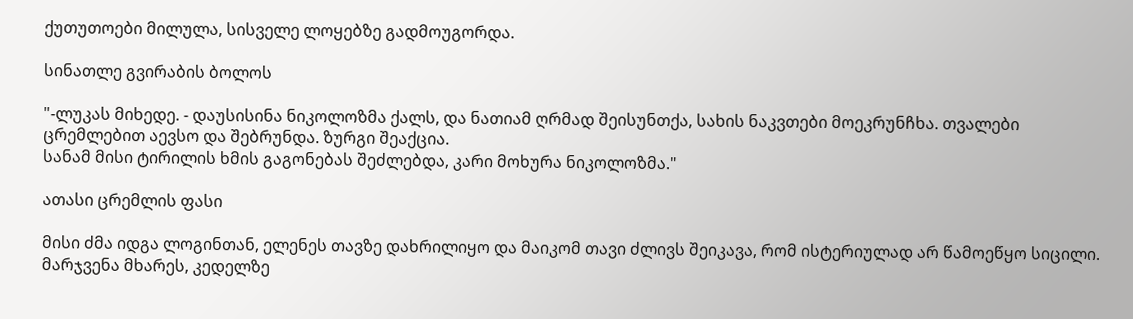ქუთუთოები მილულა, სისველე ლოყებზე გადმოუგორდა.

სინათლე გვირაბის ბოლოს

"-ლუკას მიხედე. - დაუსისინა ნიკოლოზმა ქალს, და ნათიამ ღრმად შეისუნთქა, სახის ნაკვთები მოეკრუნჩხა. თვალები ცრემლებით აევსო და შებრუნდა. ზურგი შეაქცია.
სანამ მისი ტირილის ხმის გაგონებას შეძლებდა, კარი მოხურა ნიკოლოზმა."

ათასი ცრემლის ფასი

მისი ძმა იდგა ლოგინთან, ელენეს თავზე დახრილიყო და მაიკომ თავი ძლივს შეიკავა, რომ ისტერიულად არ წამოეწყო სიცილი.
მარჯვენა მხარეს, კედელზე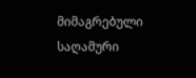მიმაგრებული საღამური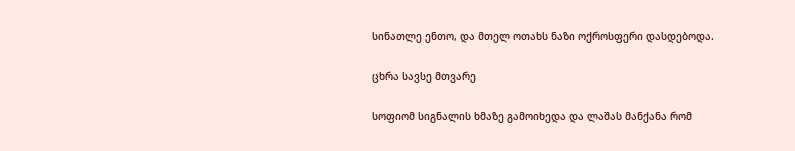სინათლე ენთო, და მთელ ოთახს ნაზი ოქროსფერი დასდებოდა.

ცხრა სავსე მთვარე

სოფიომ სიგნალის ხმაზე გამოიხედა და ლაშას მანქანა რომ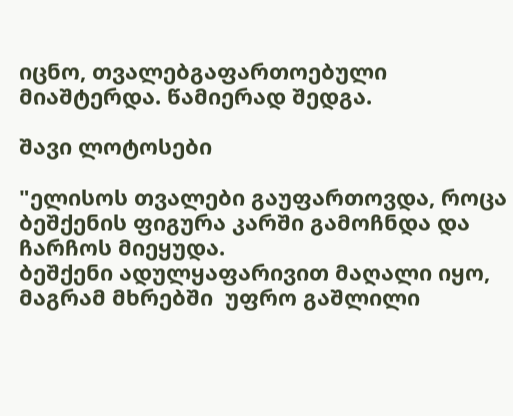იცნო, თვალებგაფართოებული მიაშტერდა. წამიერად შედგა.

შავი ლოტოსები

"ელისოს თვალები გაუფართოვდა, როცა ბეშქენის ფიგურა კარში გამოჩნდა და ჩარჩოს მიეყუდა.
ბეშქენი ადულყაფარივით მაღალი იყო, მაგრამ მხრებში  უფრო გაშლილი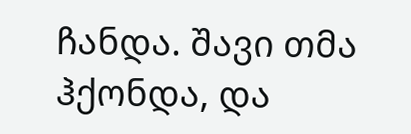ჩანდა. შავი თმა ჰქონდა, და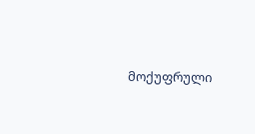მოქუფრული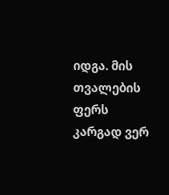იდგა. მის თვალების ფერს კარგად ვერ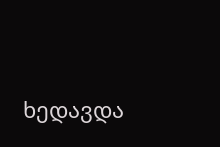ხედავდა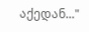აქედან..."